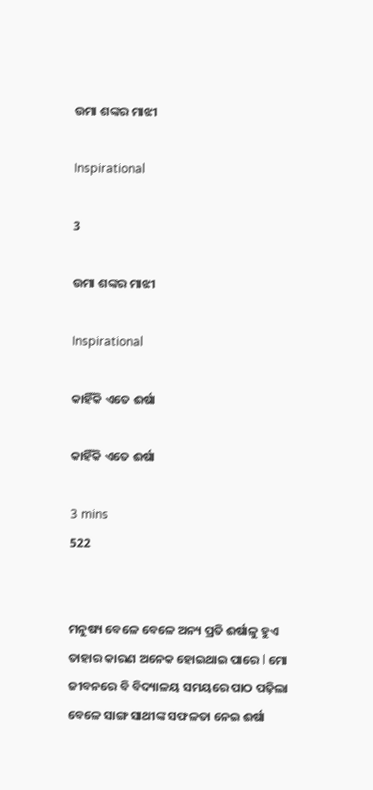ଉମା ଶଙ୍କର ମାଝୀ

Inspirational

3

ଉମା ଶଙ୍କର ମାଝୀ

Inspirational

କାହିଁକି ଏତେ ଈର୍ଷା

କାହିଁକି ଏତେ ଈର୍ଷା

3 mins
522


ମନୁଷ୍ୟ ବେଳେ ବେଳେ ଅନ୍ୟ ପ୍ରତି ଈର୍ଷାଳୁ ହୁଏ ତାହାର କାରଣ ଅନେକ ହୋଇଥାଇ ପାରେ l ମୋ ଜୀବନରେ ବି ବିଦ୍ୟାଳୟ ସମୟରେ ପାଠ ପଢ଼ିଲା ବେଳେ ସାଙ୍ଗ ସାଥୀଙ୍କ ସଫଳତା ନେଇ ଈର୍ଷା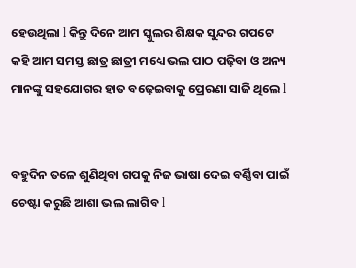ହେଉଥିଲା l କିନ୍ତୁ ଦିନେ ଆମ ସ୍କୁଲର ଶିକ୍ଷକ ସୁନ୍ଦର ଗପଟେ କହି ଆମ ସମସ୍ତ ଛାତ୍ର ଛାତ୍ରୀ ମଧ୍ୟେ ଭଲ ପାଠ ପଢ଼ିବା ଓ ଅନ୍ୟ ମାନଙ୍କୁ ସହଯୋଗର ହାତ ବଢ଼େଇବାକୁ ପ୍ରେରଣା ସାଜି ଥିଲେ l


ବହୁଦିନ ତଳେ ଶୁଣିଥିବା ଗପକୁ ନିଜ ଭାଷା ଦେଇ ବର୍ଣ୍ଣିବା ପାଇଁ ଚେଷ୍ଟା କରୁଛି ଆଶା ଭଲ ଲାଗିବ l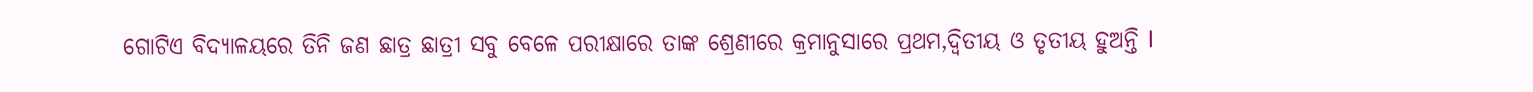ଗୋଟିଏ ବିଦ୍ୟାଳୟରେ ତିନି ଜଣ ଛାତ୍ର ଛାତ୍ରୀ ସବୁ ବେଳେ ପରୀକ୍ଷାରେ ତାଙ୍କ ଶ୍ରେଣୀରେ କ୍ରମାନୁସାରେ ପ୍ରଥମ,ଦ୍ଵିତୀୟ ଓ ତୃତୀୟ ହୁଅନ୍ତି l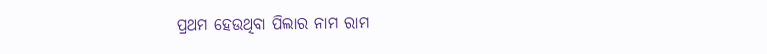ପ୍ରଥମ ହେଉଥିବା ପିଲାର ନାମ ରାମ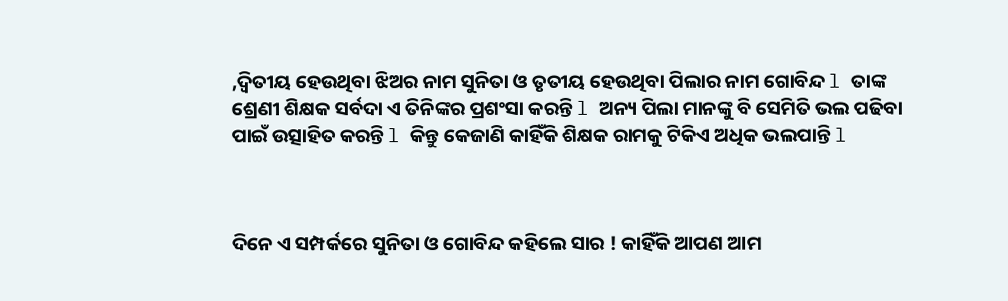,ଦ୍ଵିତୀୟ ହେଉଥିବା ଝିଅର ନାମ ସୁନିତା ଓ ତୃତୀୟ ହେଉଥିବା ପିଲାର ନାମ ଗୋବିନ୍ଦ l ତାଙ୍କ ଶ୍ରେଣୀ ଶିକ୍ଷକ ସର୍ବଦା ଏ ତିନିଙ୍କର ପ୍ରଶଂସା କରନ୍ତି l ଅନ୍ୟ ପିଲା ମାନଙ୍କୁ ବି ସେମିତି ଭଲ ପଢିବା ପାଇଁ ଉତ୍ସାହିତ କରନ୍ତି l କିନ୍ତୁ କେଜାଣି କାହିଁକି ଶିକ୍ଷକ ରାମକୁ ଟିକିଏ ଅଧିକ ଭଲପାନ୍ତି l



ଦିନେ ଏ ସମ୍ପର୍କରେ ସୁନିତା ଓ ଗୋବିନ୍ଦ କହିଲେ ସାର ! କାହିଁକି ଆପଣ ଆମ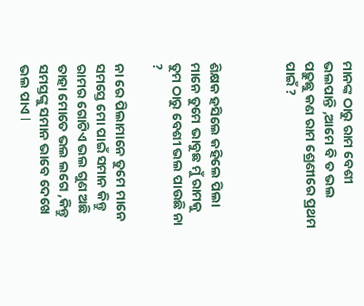ମାନଙ୍କ ଠାରୁ ରାମ ବେଶୀ ଭଲପାନ୍ତି ,ଆମେ ବି ତ ଭଲ ପଢ଼ୁଛୁ କଣ ରାମ ଶ୍ରେଣୀରେ ପ୍ରଥମ ପାଇଁ ?



ଶିକ୍ଷକ ହସିଲେ କହିଲେ ପିଲା ମାନେ ତୁମେ ଭାବୁଛ ମୁଁ ରାମକୁ ତୁମ ଠାରୁ ବେଶୀ ଭଲ ପାଉଛି ନା ?

ନା ରେ ପିଲାମାନେ ତୁମେ ମାନେ ସମସ୍ତେ ମୋ ପାଇଁ ସମାନ କିନ୍ତୁ ରାମର ଗୋଟିଏ ଭଲ ଗୁଣ ଅଛି ତାହା ମୋତେ ଭଲ ଲଗେ ,କିନ୍ତୁ ସମସ୍ତଙ୍କୁ ସମାନ ଭାବେ ଦେଖେ ଭଲ ପାଏ l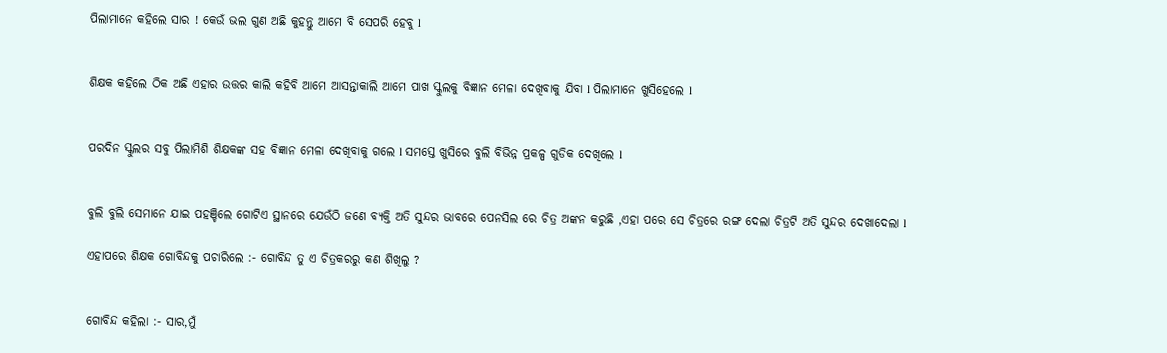ପିଲାମାନେ କହିଲେ ସାର ! କେଉଁ ଭଲ ଗୁଣ ଅଛି କୁହନ୍ତୁ ଆମେ ବି ସେପରି ହେବୁ l


ଶିକ୍ଷକ କହିଲେ ଠିକ ଅଛି ଏହାର ଉତ୍ତର କାଲି କହିବି ଆମେ ଆସନ୍ତାକାଲି ଆମେ ପାଖ ସ୍କୁଲକୁ ବିଜ୍ଞାନ ମେଳା ଦେଖିବାକୁ ଯିବା l ପିଲାମାନେ ଖୁସିହେଲେ l


ପରଦିନ ସ୍କୁଲର ସବୁ ପିଲାମିଶି ଶିକ୍ଷକଙ୍କ ସହ ବିଜ୍ଞାନ ମେଳା ଦେଖିବାକୁ ଗଲେ l ସମସ୍ତେ ଖୁସିରେ ବୁଲି ବିଭିନ୍ନ ପ୍ରକଳ୍ପ ଗୁଡିକ ଦେଖିଲେ l


ବୁଲି ବୁଲି ସେମାନେ ଯାଇ ପହଞ୍ଚିଲେ ଗୋଟିଏ ସ୍ଥାନରେ ଯେଉଁଠି ଜଣେ ବ୍ୟକ୍ତି ଅତି ସୁନ୍ଦର ଭାବରେ ପେନସିଲ ରେ ଚିତ୍ର ଅଙ୍କନ କରୁଛି ,ଏହା ପରେ ସେ ଚିତ୍ରରେ ରଙ୍ଗ ଦେଲା ଚିତ୍ରଟି ଅତି ସୁନ୍ଦର ଦେଖାଦେଲା l

ଏହାପରେ ଶିକ୍ଷକ ଗୋବିନ୍ଦକୁ ପଚାରିଲେ :- ଗୋବିନ୍ଦ ତୁ ଏ ଚିତ୍ରକରରୁ କଣ ଶିଖିଲୁ ?


ଗୋବିନ୍ଦ କହିଲା :- ସାର,ମୁଁ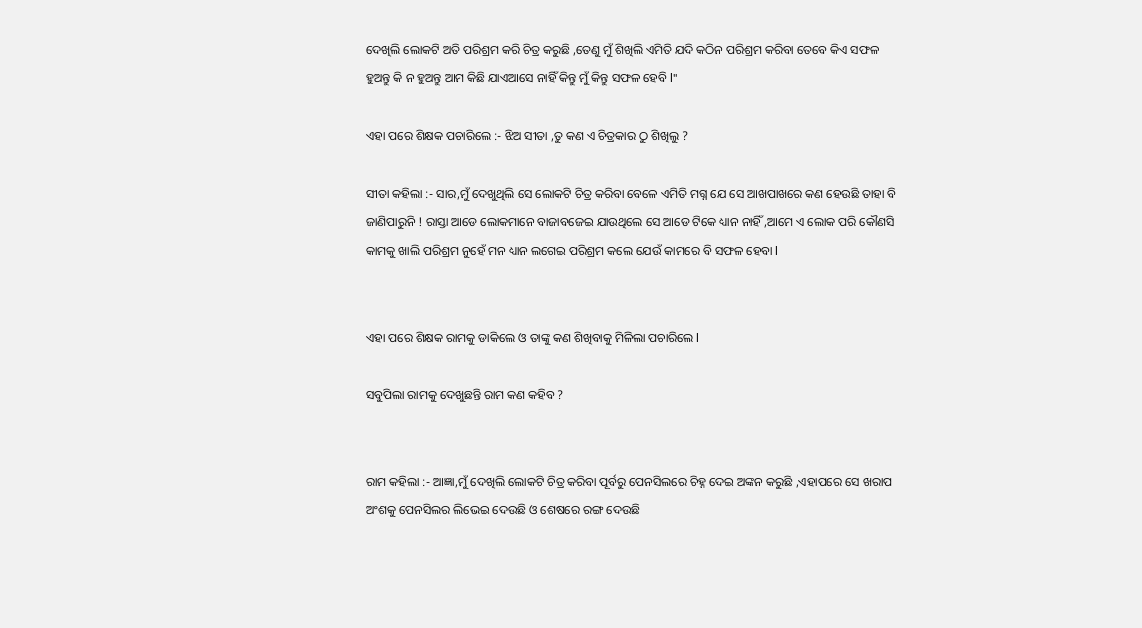ଦେଖିଲି ଲୋକଟି ଅତି ପରିଶ୍ରମ କରି ଚିତ୍ର କରୁଛି ,ତେଣୁ ମୁଁ ଶିଖିଲି ଏମିତି ଯଦି କଠିନ ପରିଶ୍ରମ କରିବା ତେବେ କିଏ ସଫଳ ହୁଅନ୍ତୁ କି ନ ହୁଅନ୍ତୁ ଆମ କିଛି ଯାଏଆସେ ନାହିଁ କିନ୍ତୁ ମୁଁ କିନ୍ତୁ ସଫଳ ହେବି l"

ଏହା ପରେ ଶିକ୍ଷକ ପଚାରିଲେ :- ଝିଅ ସୀତା ,ତୁ କଣ ଏ ଚିତ୍ରକାର ଠୁ ଶିଖିଲୁ ?

ସୀତା କହିଲା :- ସାର,ମୁଁ ଦେଖୁଥିଲି ସେ ଲୋକଟି ଚିତ୍ର କରିବା ବେଳେ ଏମିତି ମଗ୍ନ ଯେ ସେ ଆଖପାଖରେ କଣ ହେଉଛି ତାହା ବି ଜାଣିପାରୁନି ! ରାସ୍ତା ଆଡେ ଲୋକମାନେ ବାଜାବଜେଇ ଯାଉଥିଲେ ସେ ଆଡେ ଟିକେ ଧ୍ୟାନ ନାହିଁ ,ଆମେ ଏ ଲୋକ ପରି କୌଣସି କାମକୁ ଖାଲି ପରିଶ୍ରମ ନୁହେଁ ମନ ଧ୍ୟାନ ଲଗେଇ ପରିଶ୍ରମ କଲେ ଯେଉଁ କାମରେ ବି ସଫଳ ହେବା l


ଏହା ପରେ ଶିକ୍ଷକ ରାମକୁ ଡାକିଲେ ଓ ତାଙ୍କୁ କଣ ଶିଖିବାକୁ ମିଳିଲା ପଚାରିଲେ l

ସବୁପିଲା ରାମକୁ ଦେଖୁଛନ୍ତି ରାମ କଣ କହିବ ?


ରାମ କହିଲା :- ଆଜ୍ଞା,ମୁଁ ଦେଖିଲି ଲୋକଟି ଚିତ୍ର କରିବା ପୂର୍ବରୁ ପେନସିଲରେ ଚିହ୍ନ ଦେଇ ଅଙ୍କନ କରୁଛି ,ଏହାପରେ ସେ ଖରାପ ଅଂଶକୁ ପେନସିଲର ଲିଭେଇ ଦେଉଛି ଓ ଶେଷରେ ରଙ୍ଗ ଦେଉଛି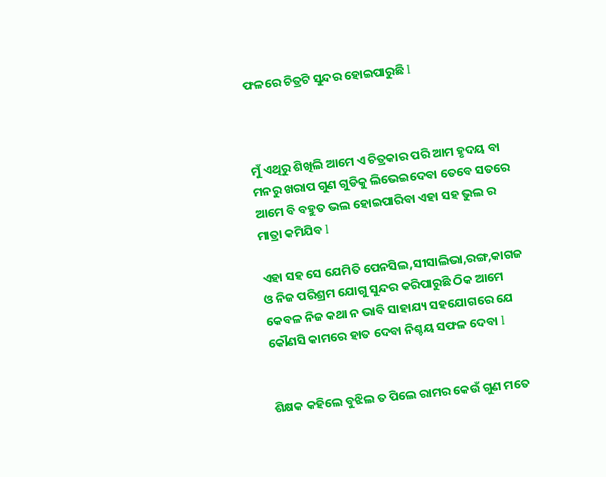ଫଳରେ ଚିତ୍ରଟି ସୁନ୍ଦର ହୋଇପାରୁଛି l



ମୁଁ ଏଥିରୁ ଶିଖିଲି ଆମେ ଏ ଚିତ୍ରକାର ପରି ଆମ ହୃଦୟ ବା ମନରୁ ଖରାପ ଗୁଣ ଗୁଡିକୁ ଲିଭେଇଦେବା ତେବେ ସତରେ ଆମେ ବି ବହୁତ ଭଲ ହୋଇପାରିବା ଏହା ସହ ଭୁଲ ର ମାତ୍ରା କମିଯିବ l

ଏହା ସହ ସେ ଯେମିତି ପେନସିଲ,ସୀସାଲିଭା,ରଙ୍ଗ,କାଗଜ ଓ ନିଜ ପରିଶ୍ରମ ଯୋଗୁ ସୁନ୍ଦର କରିପାରୁଛି ଠିକ ଆମେ କେବଳ ନିଜ କଥା ନ ଭାବି ସାହାଯ୍ୟ ସହଯୋଗରେ ଯେ କୌଣସି କାମରେ ହାତ ଦେବା ନିଶ୍ଚୟ ସଫଳ ଦେବା l


ଶିକ୍ଷକ କହିଲେ ବୁଝିଲ ତ ପିଲେ ରାମର କେଉଁ ଗୁଣ ମତେ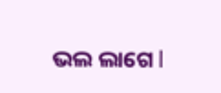ଭଲ ଲାଗେ l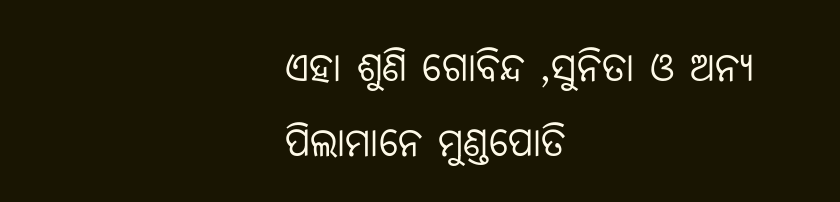ଏହା ଶୁଣି ଗୋବିନ୍ଦ ,ସୁନିତା ଓ ଅନ୍ୟ ପିଲାମାନେ ମୁଣ୍ଡପୋତି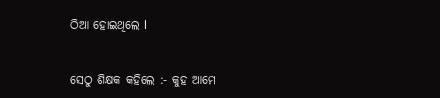ଠିଆ ହୋଇଥିଲେ l


ସେଠୁ ଶିକ୍ଷକ କହିଲେ :- କୁହ ଆମେ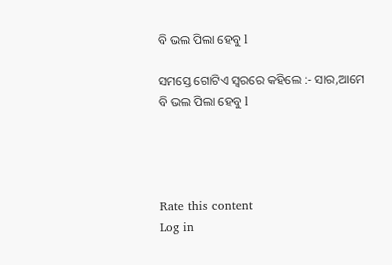ବି ଭଲ ପିଲା ହେବୁ l

ସମସ୍ତେ ଗୋଟିଏ ସ୍ୱରରେ କହିଲେ :- ସାର,ଆମେ ବି ଭଲ ପିଲା ହେବୁ l




Rate this content
Log in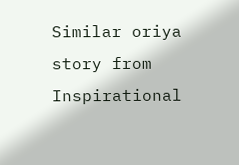Similar oriya story from Inspirational